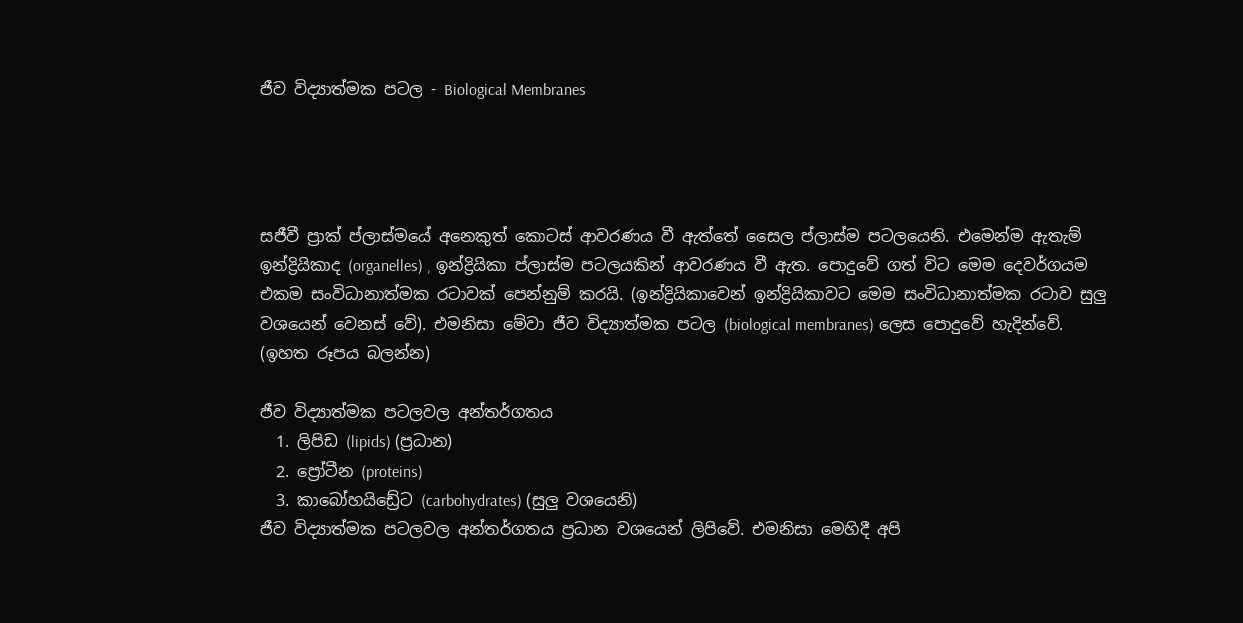ජීව විද්‍යාත්මක පටල - Biological Membranes




සජීවී ප්‍රාක් ප්ලාස්මයේ අනෙකුත් කොටස් ආවරණය වී ඇත්තේ සෛල ප්ලාස්ම පටලයෙනි. එමෙන්ම ඇතැම් ඉන්ද්‍රියිකාද (organelles) , ඉන්ද්‍රියිකා ප්ලාස්ම පටලයකින් ආවරණය වී ඇත. පොදුවේ ගත් විට මෙම දෙවර්ගයම එකම සංවිධානාත්මක රටාවක් පෙන්නුම් කරයි. (ඉන්ද්‍රියිකාවෙන් ඉන්ද්‍රියිකාවට මෙම සංවිධානාත්මක රටාව සුලු වශයෙන් වෙනස් වේ). එමනිසා මේවා ජීව විද්‍යාත්මක පටල (biological membranes) ලෙස පොදුවේ හැදින්වේ. (ඉහත රූපය බලන්න)

ජීව විද්‍යාත්මක පටලවල අන්තර්ගතය
  1. ලිපිඩ (lipids) (ප්‍රධාන)
  2. ප්‍රෝටීන (proteins)
  3. කාබෝහයිඩ්‍රේට (carbohydrates) (සුලු වශයෙනි)
ජීව විද්‍යාත්මක පටලවල අන්තර්ගතය ප්‍රධාන වශයෙන් ලිපිවේ. එමනිසා මෙහිදී අපි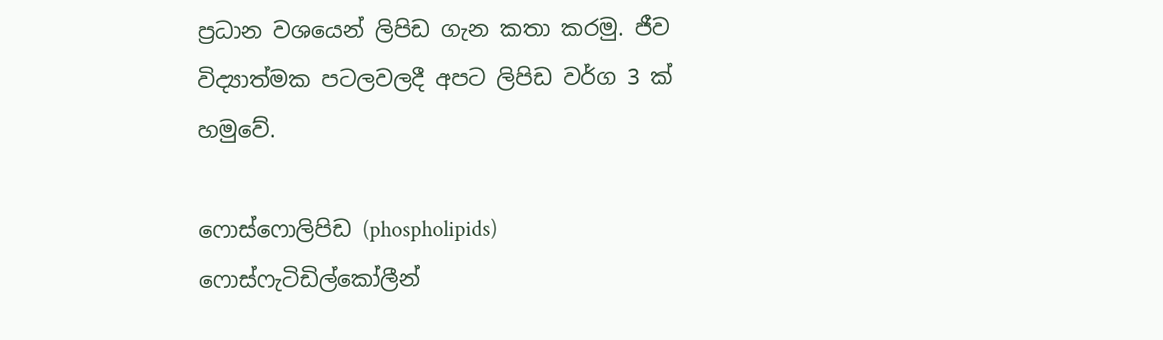ප්‍රධාන වශයෙන් ලිපිඩ ගැන කතා කරමු. ජීව විද්‍යාත්මක පටලවලදී අපට ලිපිඩ වර්ග 3 ක් හමුවේ.

ෆොස්ෆොලිපිඩ (phospholipids)
ෆොස්ෆැටිඩිල්කෝලීන්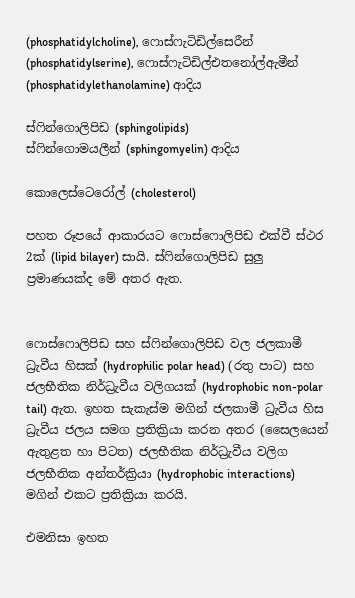(phosphatidylcholine), ෆොස්ෆැටිඩිල්සෙරීන් (phosphatidylserine), ෆොස්ෆැටිඩිල්එතනෝල්ඇමීන් (phosphatidylethanolamine) ආදිය

ස්ෆින්ගොලිපිඩ (sphingolipids)
ස්ෆින්ගොමයලීන් (sphingomyelin) ආදිය

කොලෙස්ටෙරෝල් (cholesterol)

පහත රූපයේ ආකාරයට ෆොස්ෆොලිපිඩ එක්වී ස්ථර 2ක් (lipid bilayer) සායි. ස්ෆින්ගොලිපිඩ සුලු ප්‍රමාණයක්ද මේ අතර ඇත.


ෆොස්ෆොලිපිඩ සහ ස්ෆින්ගොලිපිඩ වල ජලකාමී ධ්‍රැවීය හිසක් (hydrophilic polar head) (රතු පාට) සහ ජලභීතික නිර්ධ්‍රැවීය වලිගයක් (hydrophobic non-polar tail) ඇත. ඉහත සැකැස්ම මගින් ජලකාමී ධ්‍රැවීය හිස ධ්‍රැවීය ජලය සමග ප්‍රතික්‍රියා කරන අතර (සෛලයෙන් ඇතුළත හා පිටත) ජලභීතික නිර්ධ්‍රැවීය වලිග ජලභීතික අන්තර්ක්‍රියා (hydrophobic interactions) මගින් එකට ප්‍රතික්‍රියා කරයි.

එමනිසා ඉහත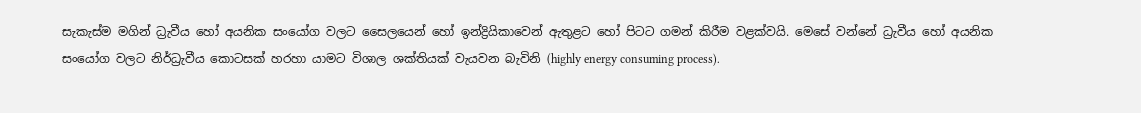සැකැස්ම මගින් ධ්‍රැවීය හෝ අයනික සංයෝග වලට සෛලයෙන් හෝ ඉන්ද්‍රියිකාවෙන් ඇතුළට හෝ පිටට ගමන් කිරීම වළක්වයි. මෙසේ වන්නේ ධ්‍රැවීය හෝ අයනික සංයෝග වලට නිර්ධ්‍රැවීය කොටසක් හරහා යාමට විශාල ශක්තියක් වැයවන බැවිනි (highly energy consuming process).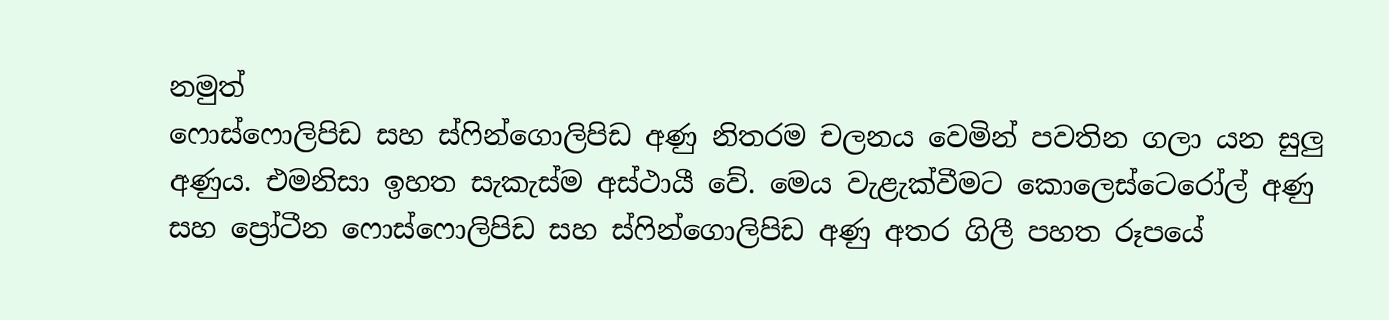නමුත්
ෆොස්ෆොලිපිඩ සහ ස්ෆින්ගොලිපිඩ අණු නිතරම චලනය වෙමින් පවතින ගලා යන සුලු අණුය. එමනිසා ඉහත සැකැස්ම අස්ථායී වේ. මෙය වැළැක්වීමට කොලෙස්ටෙරෝල් අණු සහ ප්‍රෝටීන ෆොස්ෆොලිපිඩ සහ ස්ෆින්ගොලිපිඩ අණු අතර ගිලී පහත රූපයේ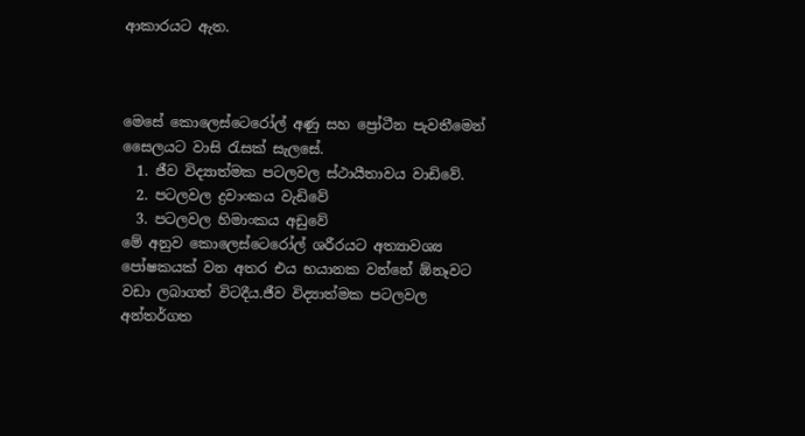ආකාරයට ඇත.



මෙසේ කොලෙස්ටෙරෝල් අණු සහ ප්‍රෝටීන පැවතීමෙන් සෛලයට වාසි රැසක් සැලසේ.
  1. ජීව විද්‍යාත්මක පටලවල ස්ථායීතාවය වාඩිවේ.
  2. පටලවල ද්‍රවාංකය වැඩිවේ
  3. පටලවල හිමාංකය අඩුවේ
මේ අනුව කොලෙස්ටෙරෝල් ශරීරයට අත්‍යාවශ්‍ය පෝෂකයක් වන අතර එය භයානක වන්නේ ඹ්නෑවට වඩා ලබාගත් විටදීය.ජීව විද්‍යාත්මක පටලවල අන්තර්ගත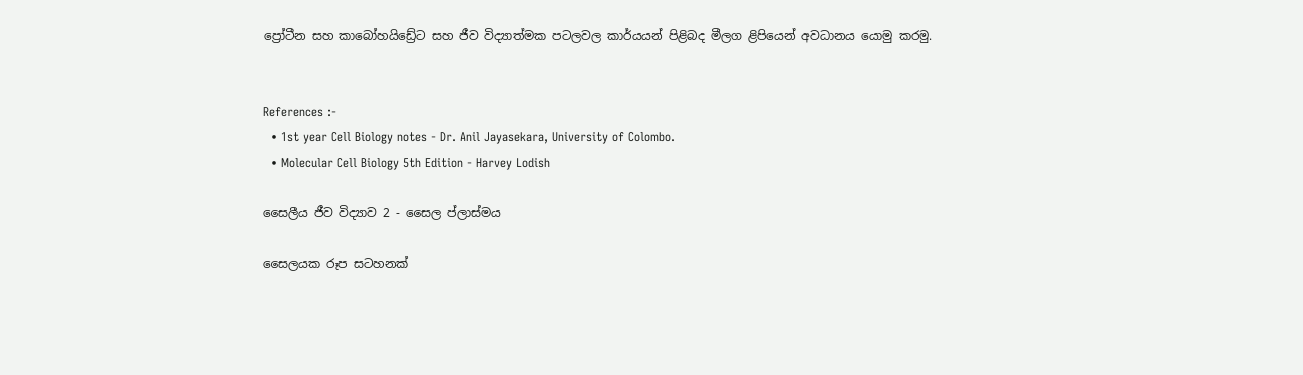ප්‍රෝටීන සහ කාබෝහයිඩ්‍රේට සහ ජීව විද්‍යාත්මක පටලවල කාර්යයන් පිළිබද මීලග ළිපියෙන් අවධානය යොමු කරමු.


References :-
  • 1st year Cell Biology notes - Dr. Anil Jayasekara, University of Colombo.
  • Molecular Cell Biology 5th Edition - Harvey Lodish

සෛලීය ජීව විද්‍යාව 2 - සෛල ප්ලාස්මය

සෛලයක රූප සටහනක්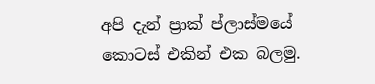අපි දැන් ප්‍රාක් ප්ලාස්මයේ කොටස් එකින් එක බලමු.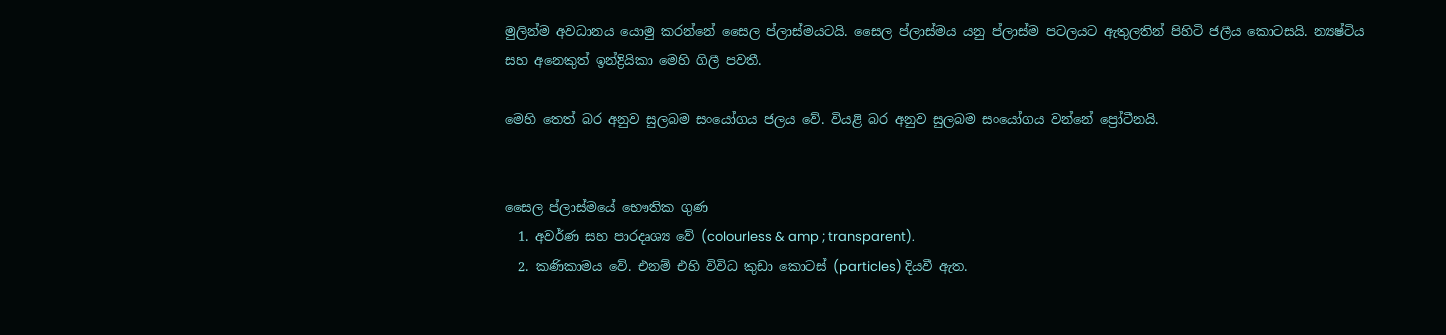මුලින්ම අවධානය යොමු කරන්නේ සෛල ප්ලාස්මයටයි. සෛල ප්ලාස්මය යනු ප්ලාස්ම පටලයට ඇතුලතින් පිහිටි ජලීය කොටසයි. න්‍යෂ්ටිය සහ අනෙකුත් ඉන්ද්‍රියිකා මෙහි ගිලී පවතී.

මෙහි තෙත් බර අනුව සුලබම සංයෝගය ජලය වේ. වියළි බර අනුව සුලබම සංයෝගය වන්නේ ප්‍රෝටීනයි.


සෛල ප්ලාස්මයේ භෞතික ගුණ
  1. අවර්ණ සහ පාරදෘශ්‍ය වේ (colourless & amp ; transparent).
  2. කණිකාමය වේ. එනම් එහි විවිධ කුඩා කොටස් (particles) දියවී ඇත.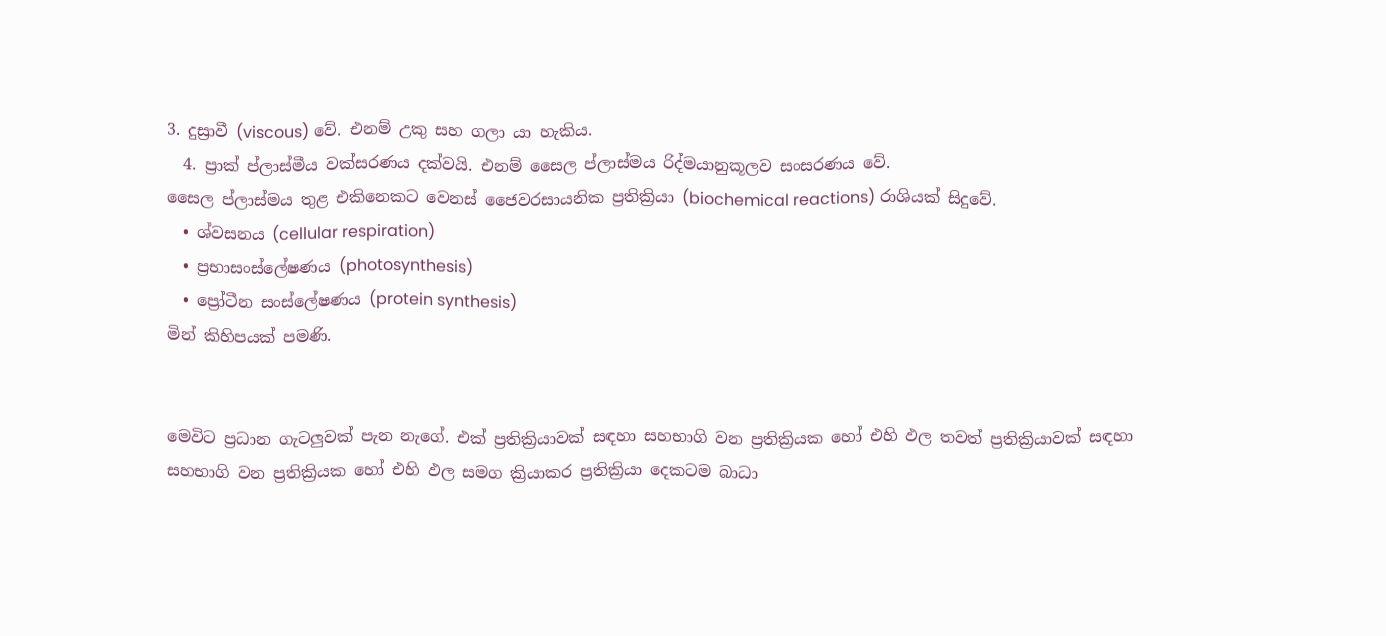3. දුස්‍රාවී (viscous) වේ. එනම් උකු සහ ගලා යා හැකිය.
  4. ප්‍රාක් ප්ලාස්මීය වක්සරණය දක්වයි. එනම් සෛල ප්ලාස්මය රිද්මයානුකූලව සංසරණය වේ.
සෛල ප්ලාස්මය තුළ එකිනෙකට වෙනස් ජෛවරසායනික ප්‍රතික්‍රියා (biochemical reactions) රාශියක් සිදුවේ.
  • ශ්වසනය (cellular respiration)
  • ප්‍රභාසංස්ලේෂණය (photosynthesis)
  • ප්‍රෝටීන සංස්ලේෂණය (protein synthesis)
මින් කිහිපයක් පමණි.


මෙවිට ප්‍රධාන ගැටලුවක් පැන නැගේ. එක් ප්‍රතික්‍රියාවක් සඳහා සහභාගි වන ප්‍රතික්‍රියක හෝ එහි ඵල තවත් ප්‍රතික්‍රියාවක් සඳහා සහභාගි වන ප්‍රතික්‍රියක හෝ එහි ඵල සමග ක්‍රියාකර ප්‍රතික්‍රියා දෙකටම බාධා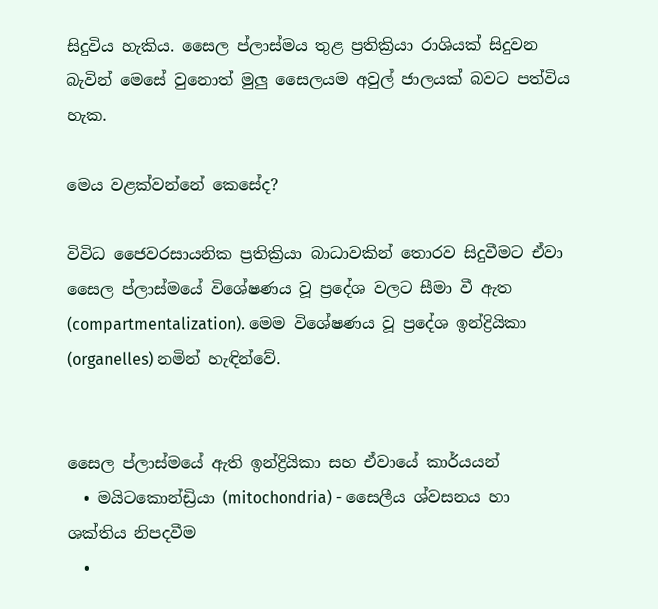සිදුවිය හැකිය. සෛල ප්ලාස්මය තුළ ප්‍රතික්‍රියා රාශියක් සිදුවන බැවින් මෙසේ වුනොත් මුලු සෛලයම අවුල් ජාලයක් බවට පත්විය හැක.

මෙය වළක්වන්නේ කෙසේද?

විවිධ ජෛවරසායනික ප්‍රතික්‍රියා බාධාවකින් තොරව සිදුවීමට ඒවා සෛල ප්ලාස්මයේ විශේෂණය වූ ප්‍රදේශ වලට සීමා වී ඇත (compartmentalization). මෙම විශේෂණය වූ ප්‍රදේශ ඉන්ද්‍රියිකා (organelles) නමින් හැඳින්වේ.


සෛල ප්ලාස්මයේ ඇති ඉන්ද්‍රියිකා සහ ඒවායේ කාර්යයන්
  • මයිටකොන්ඩ්‍රියා (mitochondria) - සෛලීය ශ්වසනය හා ශක්තිය නිපදවීම
  •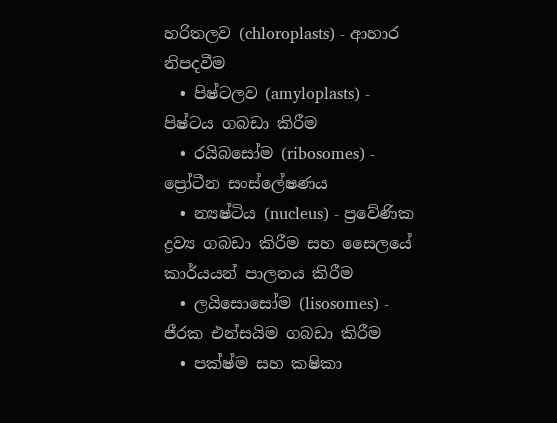හරිතලව (chloroplasts) - ආහාර නිපදවීම
  • පිෂ්ටලව (amyloplasts) - පිෂ්ටය ගබඩා කිරීම
  • රයිබසෝම (ribosomes) - ප්‍රෝටීන සංස්ලේෂණය
  • න්‍යෂ්ටිය (nucleus) - ප්‍රවේණික ද්‍රව්‍ය ගබඩා කිරීම සහ සෛලයේ කාර්යයන් පාලනය කිරීම
  • ලයිසොසෝම (lisosomes) - ජීරක එන්සයිම ගබඩා කිරීම
  • පක්ෂ්ම සහ කෂිකා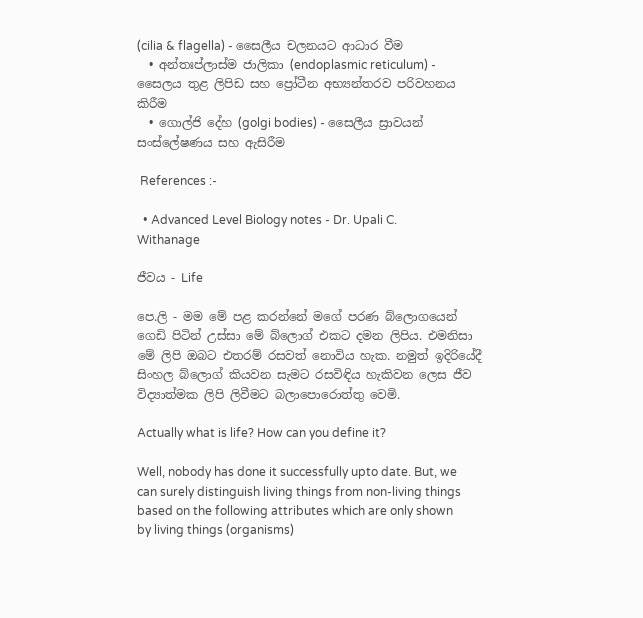(cilia & flagella) - සෛලීය චලනයට ආධාර වීම
  • අන්තඃප්ලාස්ම ජාලිකා (endoplasmic reticulum) - සෛලය තුළ ලිපිඩ සහ ප්‍රෝටීන අභ්‍යන්තරව පරිවහනය කිරීම
  • ගොල්ජි දේහ (golgi bodies) - සෛලීය ස්‍රාවයන් සංස්ලේෂණය සහ ඇසිරීම

 References :-

  • Advanced Level Biology notes - Dr. Upali C. Withanage

ජීවය - Life

පෙ.ලි - මම මේ පළ කරන්නේ මගේ පරණ බ්ලොගයෙන් ගෙඩි පිටින් උස්සා මේ බ්ලොග් එකට දමන ලිපිය. එමනිසා මේ ලිපි ඔබට එතරම් රසවත් නොවිය හැක. නමුත් ඉදිරියේදී සිංහල බ්ලොග් කියවන සැමට රසවිඳිය හැකිවන ලෙස ජීව විද්‍යාත්මක ලිපි ලිවීමට බලාපොරොත්තු වෙමි.

Actually what is life? How can you define it?

Well, nobody has done it successfully upto date. But, we can surely distinguish living things from non-living things based on the following attributes which are only shown by living things (organisms)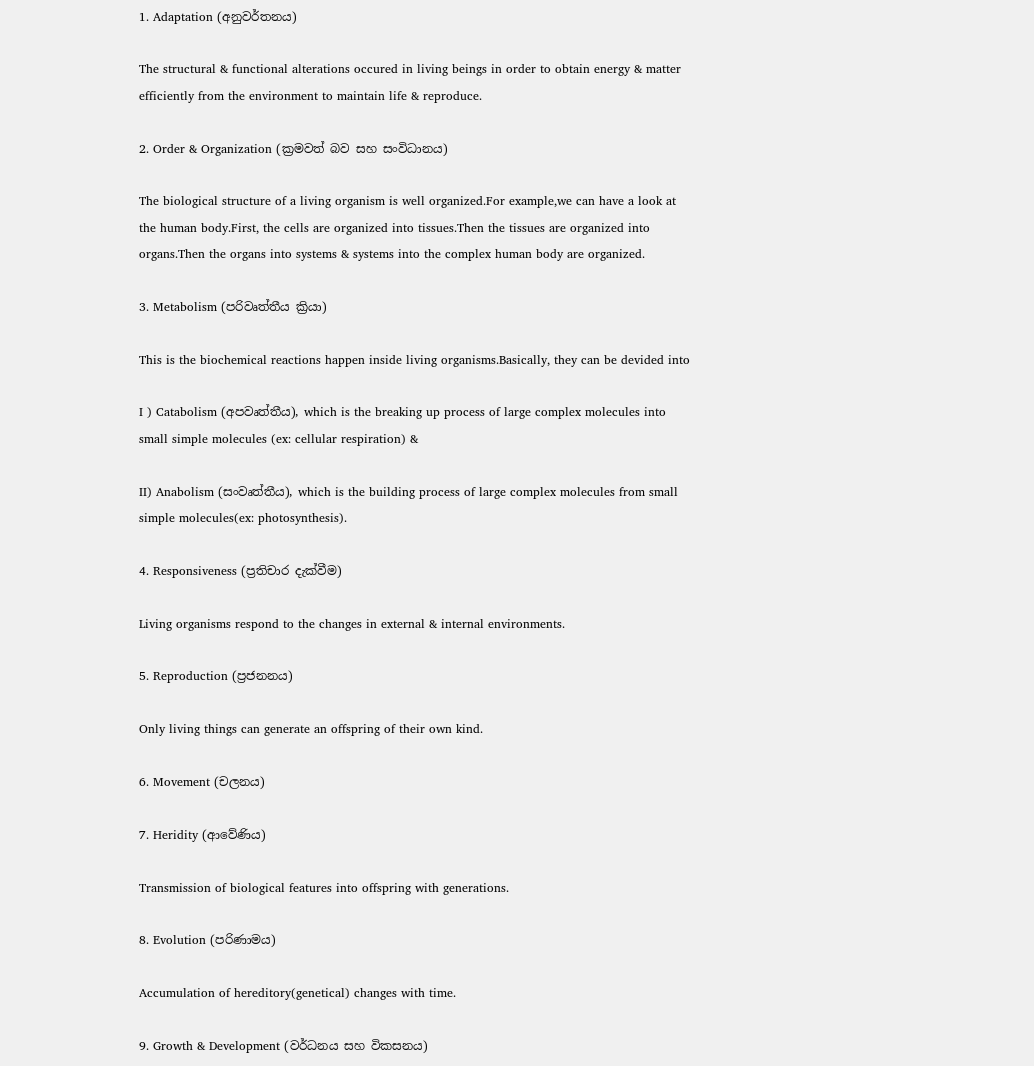1. Adaptation (අනුවර්තනය)

The structural & functional alterations occured in living beings in order to obtain energy & matter efficiently from the environment to maintain life & reproduce.

2. Order & Organization (ක්‍රමවත් බව සහ සංවිධානය)

The biological structure of a living organism is well organized.For example,we can have a look at the human body.First, the cells are organized into tissues.Then the tissues are organized into organs.Then the organs into systems & systems into the complex human body are organized.

3. Metabolism (පරිවෘත්තීය ක්‍රියා)

This is the biochemical reactions happen inside living organisms.Basically, they can be devided into

I ) Catabolism (අපවෘත්තීය), which is the breaking up process of large complex molecules into small simple molecules (ex: cellular respiration) &

II) Anabolism (සංවෘත්තීය), which is the building process of large complex molecules from small simple molecules(ex: photosynthesis).

4. Responsiveness (ප්‍රතිචාර දැක්වීම)

Living organisms respond to the changes in external & internal environments.

5. Reproduction (ප්‍රජනනය)

Only living things can generate an offspring of their own kind.

6. Movement (චලනය)

7. Heridity (ආවේණිය)

Transmission of biological features into offspring with generations.

8. Evolution (පරිණාමය)

Accumulation of hereditory(genetical) changes with time.

9. Growth & Development (වර්ධනය සහ විකසනය)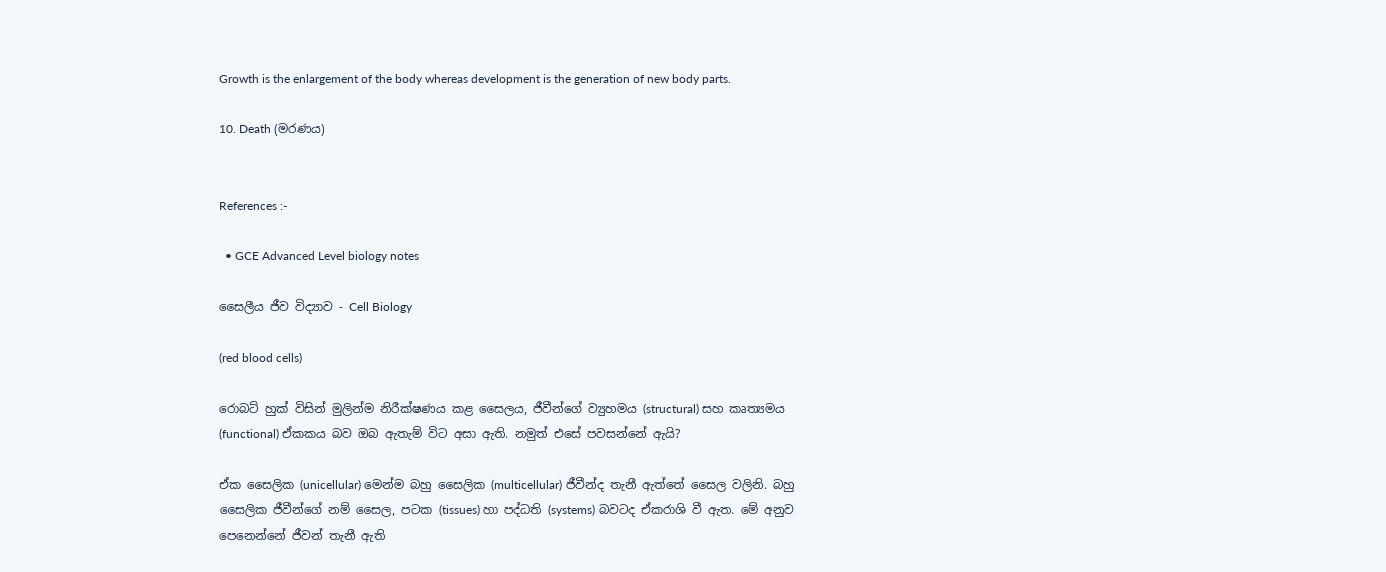Growth is the enlargement of the body whereas development is the generation of new body parts.

10. Death (මරණය)


References :-

  • GCE Advanced Level biology notes

සෛලීය ජීව විද්‍යාව - Cell Biology

(red blood cells)

රොබට් හුක් විසින් මුලින්ම නිරීක්ෂණය කළ සෛලය, ජීවීන්ගේ ව්‍යුහමය (structural) සහ කෘත්‍යමය (functional) ඒකකය බව ඔබ ඇතැම් විට අසා ඇති. නමුත් එසේ පවසන්නේ ඇයි?

ඒක සෛලික (unicellular) මෙන්ම බහු සෛලික (multicellular) ජීවීන්ද තැනී ඇත්තේ සෛල වලිනි. බහු සෛලික ජීවීන්ගේ නම් සෛල, පටක (tissues) හා පද්ධති (systems) බවටද ඒකරාශි වී ඇත. මේ අනුව පෙනෙන්නේ ජීවන් තැනී ඇති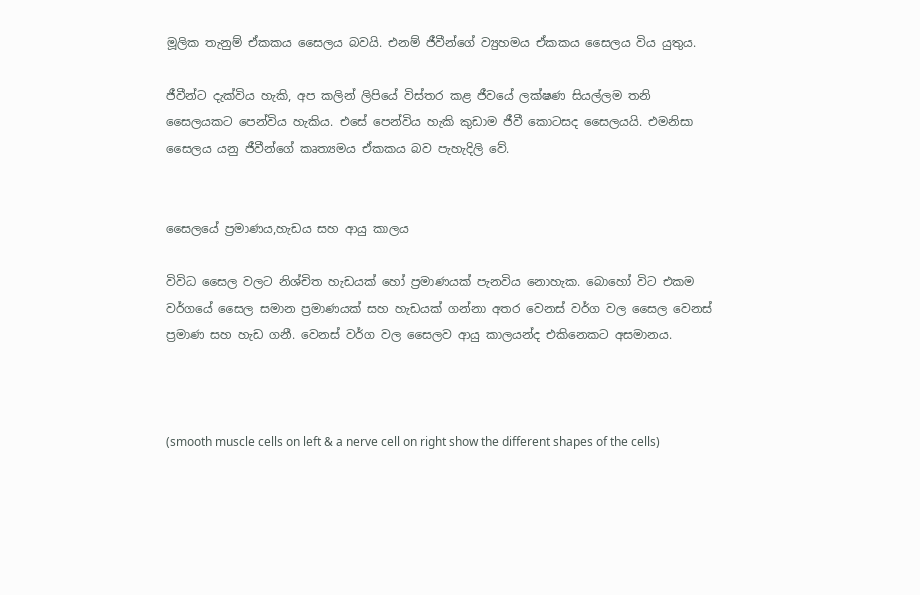මූලික තැනුම් ඒකකය සෛලය බවයි. එනම් ජීවීන්ගේ ව්‍යුහමය ඒකකය සෛලය විය යුතුය.

ජීවීන්ට දැක්විය හැකි, අප කලින් ලිපියේ විස්තර කළ ජීවයේ ලක්ෂණ සියල්ලම තනි සෛලයකට පෙන්විය හැකිය. එසේ පෙන්විය හැකි කුඩාම ජීවී කොටසද සෛලයයි. එමනිසා සෛලය යනු ජීවීන්ගේ කෘත්‍යමය ඒකකය බව පැහැදිලි වේ.


සෛලයේ ප්‍රමාණය,හැඩය සහ ආයු කාලය

විවිධ සෛල වලට නිශ්චිත හැඩයක් හෝ ප්‍රමාණයක් පැනවිය නොහැක. බොහෝ විට එකම වර්ගයේ සෛල සමාන ප්‍රමාණයක් සහ හැඩයක් ගන්නා අතර වෙනස් වර්ග වල සෛල වෙනස් ප්‍රමාණ සහ හැඩ ගනී. වෙනස් වර්ග වල සෛලව ආයු කාලයන්ද එකිනෙකට අසමානය.



(smooth muscle cells on left & a nerve cell on right show the different shapes of the cells)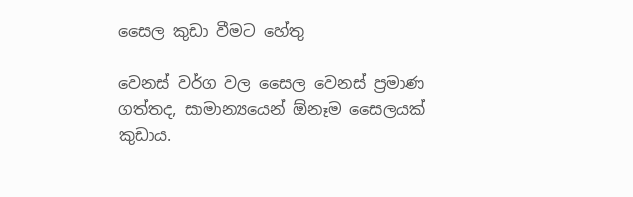සෛල කුඩා වීමට හේතු

වෙනස් වර්ග වල සෛල වෙනස් ප්‍රමාණ ගත්තද, සාමාන්‍යයෙන් ඕනෑම සෛලයක් කුඩාය.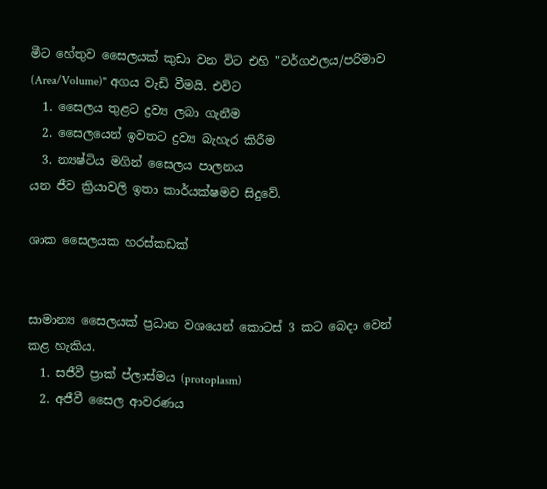මීට හේතුව සෛලයක් කුඩා වන විට එහි "වර්ගඵලය/පරිමාව (Area/Volume)" අගය වැඩි වීමයි. එවිට
  1. සෛලය තුළට ද්‍රව්‍ය ලබා ගැනීම
  2. සෛලයෙන් ඉවතට ද්‍රව්‍ය බැහැර කිරීම
  3. න්‍යෂ්ටිය මගින් සෛලය පාලනය
යන ජීව ක්‍රියාවලි ඉතා කාර්යක්ෂමව සිදුවේ.

ශාක සෛලයක හරස්කඩක්


සාමාන්‍ය සෛලයක් ප්‍රධාන වශයෙන් කොටස් 3 කට බෙදා වෙන් කළ හැකිය.
  1. සජීවී ප්‍රාක් ප්ලාස්මය (protoplasm)
  2. අජීවී සෛල ආවරණය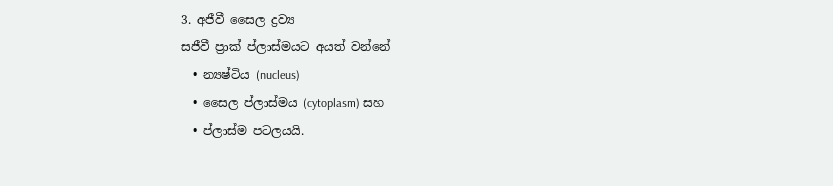3. අජීවී සෛල ද්‍රව්‍ය
සජීවී ප්‍රාක් ප්ලාස්මයට අයත් වන්නේ
  • න්‍යෂ්ටිය (nucleus)
  • සෛල ප්ලාස්මය (cytoplasm) සහ
  • ප්ලාස්ම පටලයයි.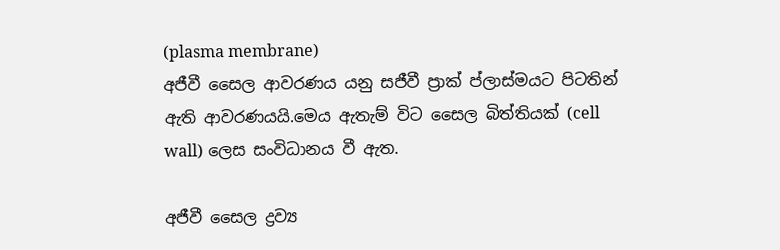(plasma membrane)
අජීවී සෛල ආවරණය යනු සජීවී ප්‍රාක් ප්ලාස්මයට පිටතින් ඇති ආවරණයයි.මෙය ඇතැම් විට සෛල බිත්තියක් (cell wall) ලෙස සංවිධානය වී ඇත.

අජීවී සෛල ද්‍රව්‍ය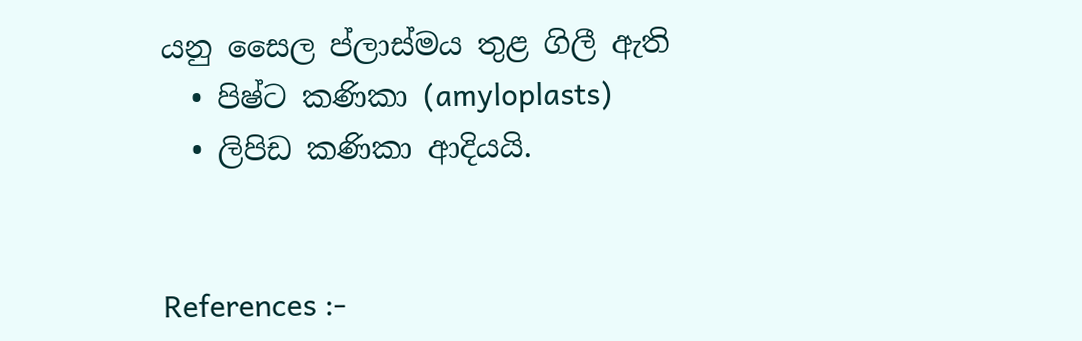යනු සෛල ප්ලාස්මය තුළ ගිලී ඇති
  • පිෂ්ට කණිකා (amyloplasts)
  • ලිපිඩ කණිකා ආදියයි.


References :-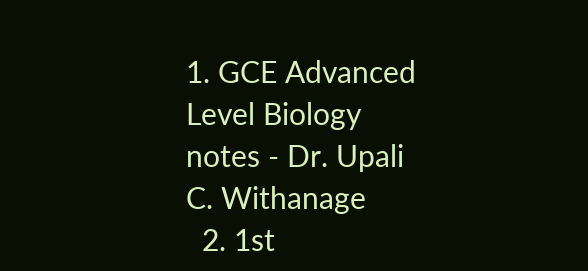1. GCE Advanced Level Biology notes - Dr. Upali C. Withanage
  2. 1st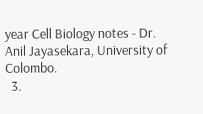year Cell Biology notes - Dr. Anil Jayasekara, University of Colombo.
  3.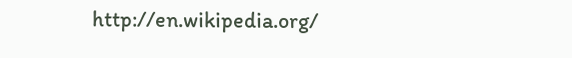http://en.wikipedia.org/